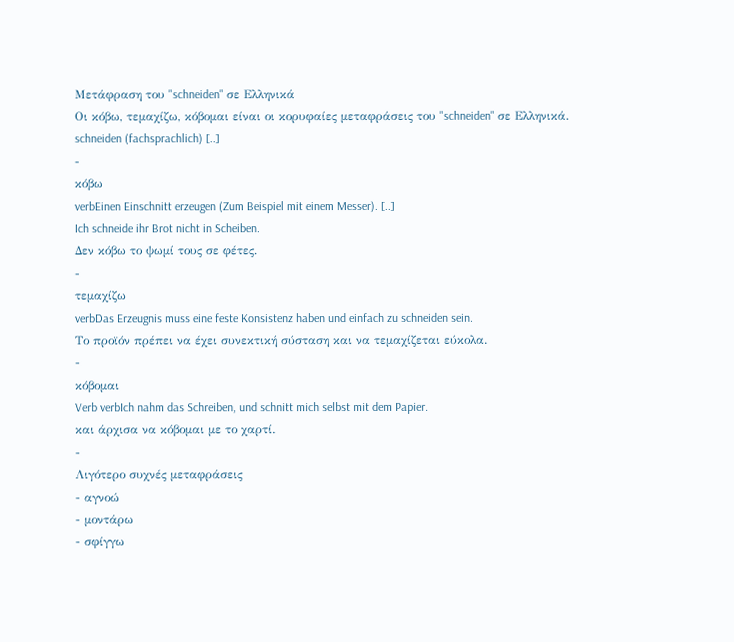Μετάφραση του "schneiden" σε Ελληνικά
Οι κόβω, τεμαχίζω, κόβομαι είναι οι κορυφαίες μεταφράσεις του "schneiden" σε Ελληνικά.
schneiden (fachsprachlich) [..]
-
κόβω
verbEinen Einschnitt erzeugen (Zum Beispiel mit einem Messer). [..]
Ich schneide ihr Brot nicht in Scheiben.
Δεν κόβω το ψωμί τους σε φέτες.
-
τεμαχίζω
verbDas Erzeugnis muss eine feste Konsistenz haben und einfach zu schneiden sein.
Το προϊόν πρέπει να έχει συνεκτική σύσταση και να τεμαχίζεται εύκολα.
-
κόβομαι
Verb verbIch nahm das Schreiben, und schnitt mich selbst mit dem Papier.
και άρχισα να κόβομαι με το χαρτί.
-
Λιγότερο συχνές μεταφράσεις
- αγνοώ
- μοντάρω
- σφίγγω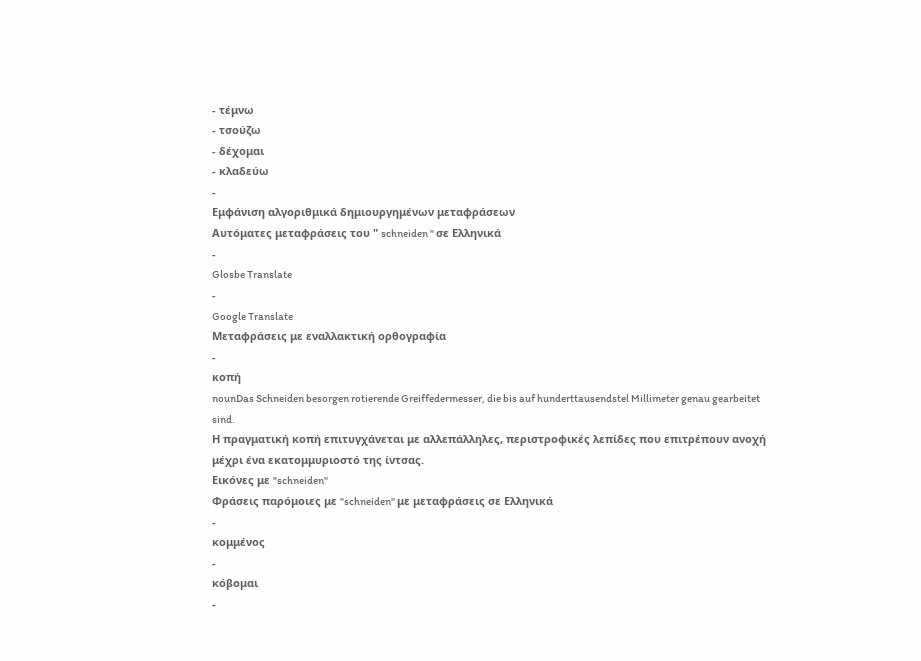- τέμνω
- τσούζω
- δέχομαι
- κλαδεύω
-
Εμφάνιση αλγοριθμικά δημιουργημένων μεταφράσεων
Αυτόματες μεταφράσεις του " schneiden " σε Ελληνικά
-
Glosbe Translate
-
Google Translate
Μεταφράσεις με εναλλακτική ορθογραφία
-
κοπή
nounDas Schneiden besorgen rotierende Greiffedermesser, die bis auf hunderttausendstel Millimeter genau gearbeitet sind.
Η πραγματική κοπή επιτυγχάνεται με αλλεπάλληλες, περιστροφικές λεπίδες που επιτρέπουν ανοχή μέχρι ένα εκατομμυριοστό της ίντσας.
Εικόνες με "schneiden"
Φράσεις παρόμοιες με "schneiden" με μεταφράσεις σε Ελληνικά
-
κομμένος
-
κόβομαι
-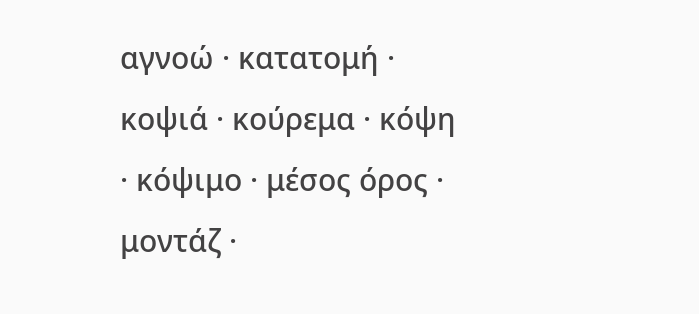αγνοώ · κατατομή · κοψιά · κούρεμα · κόψη · κόψιμο · μέσος όρος · μοντάζ ·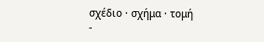σχέδιο · σχήμα · τομή
-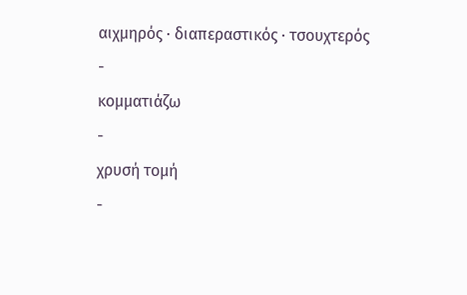αιχμηρός · διαπεραστικός · τσουχτερός
-
κομματιάζω
-
χρυσή τομή
-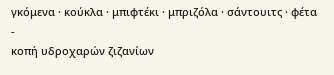γκόμενα · κούκλα · μπιφτέκι · μπριζόλα · σάντουιτς · φέτα
-
κοπή υδροχαρών ζιζανίων